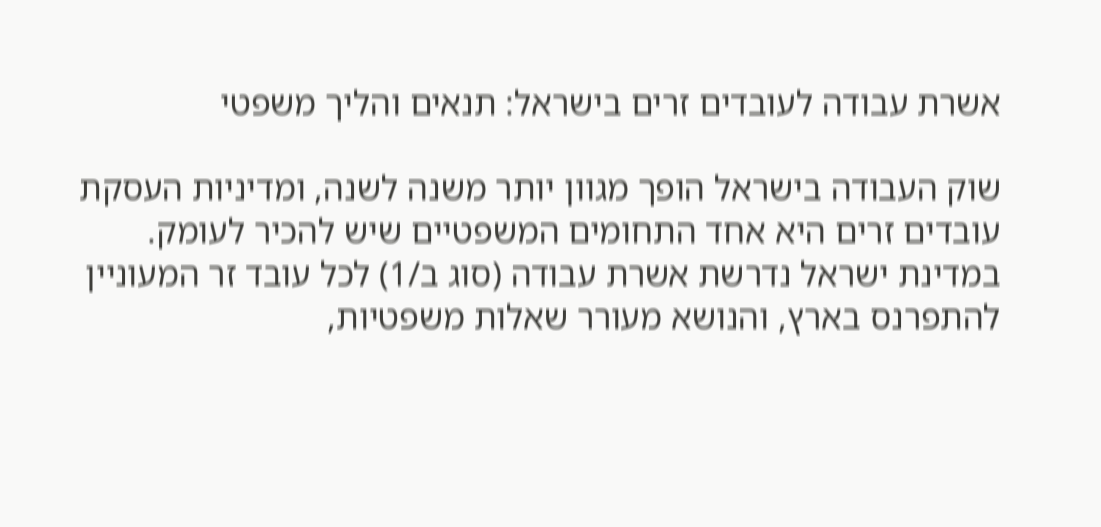אשרת עבודה לעובדים זרים בישראל: תנאים והליך משפטי

שוק העבודה בישראל הופך מגוון יותר משנה לשנה, ומדיניות העסקת עובדים זרים היא אחד התחומים המשפטיים שיש להכיר לעומק. במדינת ישראל נדרשת אשרת עבודה (סוג ב/1) לכל עובד זר המעוניין להתפרנס בארץ, והנושא מעורר שאלות משפטיות,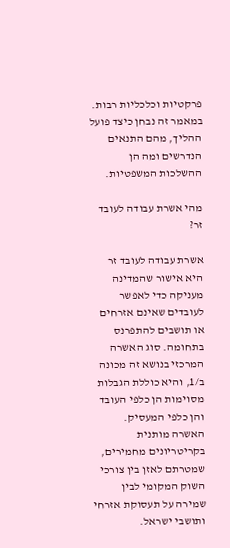פרקטיות וכלכליות רבות. במאמר זה נבחן כיצד פועל ההליך, מהם התנאים הנדרשים ומה הן ההשלכות המשפטיות.

מהי אשרת עבודה לעובד זר?

אשרת עבודה לעובד זר היא אישור שהמדינה מעניקה כדי לאפשר לעובדים שאינם אזרחים או תושבים להתפרנס בתחומה. סוג האשרה המרכזי בנושא זה מכונה ב/1, והיא כוללת הגבלות מסוימות הן כלפי העובד והן כלפי המעסיק. האשרה מותנית בקריטריונים מחמירים, שמטרתם לאזן בין צורכי השוק המקומי לבין שמירה על תעסוקת אזרחי ותושבי ישראל.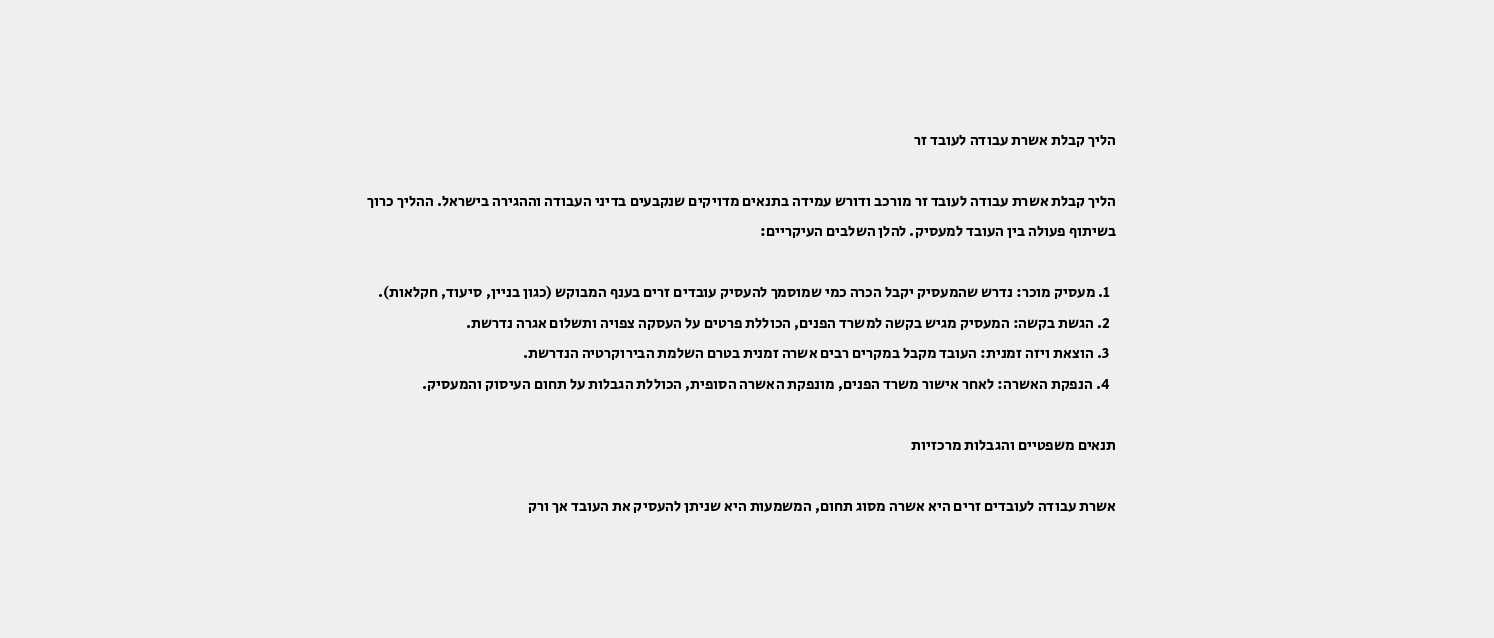הליך קבלת אשרת עבודה לעובד זר

הליך קבלת אשרת עבודה לעובד זר מורכב ודורש עמידה בתנאים מדויקים שנקבעים בדיני העבודה וההגירה בישראל. ההליך כרוך בשיתוף פעולה בין העובד למעסיק. להלן השלבים העיקריים:

  1. מעסיק מוכר: נדרש שהמעסיק יקבל הכרה כמי שמוסמך להעסיק עובדים זרים בענף המבוקש (כגון בניין, סיעוד, חקלאות).
  2. הגשת בקשה: המעסיק מגיש בקשה למשרד הפנים, הכוללת פרטים על העסקה צפויה ותשלום אגרה נדרשת.
  3. הוצאת ויזה זמנית: העובד מקבל במקרים רבים אשרה זמנית בטרם השלמת הבירוקרטיה הנדרשת.
  4. הנפקת האשרה: לאחר אישור משרד הפנים, מונפקת האשרה הסופית, הכוללת הגבלות על תחום העיסוק והמעסיק.

תנאים משפטיים והגבלות מרכזיות

אשרת עבודה לעובדים זרים היא אשרה מסוג תחום, המשמעות היא שניתן להעסיק את העובד אך ורק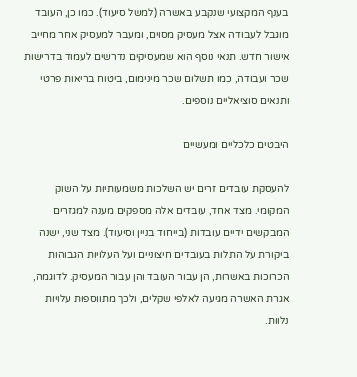בענף המקצועי שנקבע באשרה (למשל סיעוד). כמו כן, העובד מוגבל לעבודה אצל מעסיק מסוים, ומעבר למעסיק אחר מחייב אישור חדש. תנאי נוסף הוא שמעסיקים נדרשים לעמוד בדרישות שכר ועבודה, כמו תשלום שכר מינימום, ביטוח בריאות פרטי ותנאים סוציאליים נוספים.

היבטים כלכליים ומעשיים

להעסקת עובדים זרים יש השלכות משמעותיות על השוק המקומי. מצד אחד, עובדים אלה מספקים מענה למגזרים המבקשים ידיים עובדות (בייחוד בניין וסיעוד). מצד שני, ישנה ביקורת על התלות בעובדים חיצוניים ועל העלויות הגבוהות הכרוכות באשרות, הן עבור העובד והן עבור המעסיק. לדוגמה, אגרת האשרה מגיעה לאלפי שקלים, ולכך מתווספות עלויות נלוות.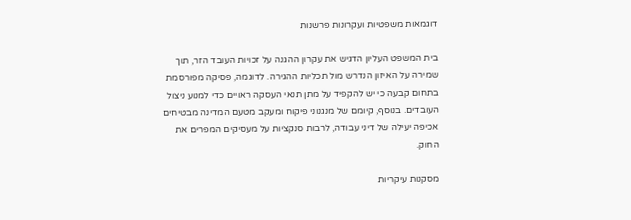דוגמאות משפטיות ועקרונות פרשנות

בית המשפט העליון הדגיש את עקרון ההגנה על זכויות העובד הזר, תוך שמירה על האיזון הנדרש מול תכליות ההגירה. לדוגמה, פסיקה מפורסמת בתחום קבעה כי יש להקפיד על מתן תנאי העסקה ראויים כדי למנוע ניצול העובדים. בנוסף, קיומם של מנגנוני פיקוח ומעקב מטעם המדינה מבטיחים אכיפה יעילה של דיני עבודה, לרבות סנקציות על מעסיקים המפרים את החוק.

מסקנות עיקריות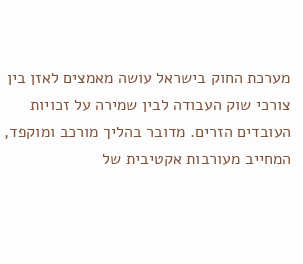מערכת החוק בישראל עושה מאמצים לאזן בין צורכי שוק העבודה לבין שמירה על זכויות העובדים הזרים. מדובר בהליך מורכב ומוקפד, המחייב מעורבות אקטיבית של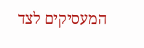המעסיקים לצד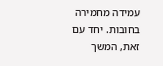עמידה מחמירה בחובות. יחד עם זאת, המשך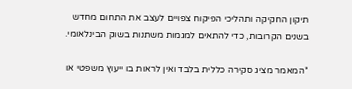תיקון החקיקה ותהליכי הפיקוח צפויים לעצב את התחום מחדש בשנים הקרובות, כדי להתאים למגמות משתנות בשוק הבינלאומי.

*המאמר מציג סקירה כללית בלבד ואין לראות בו ייעוץ משפטי או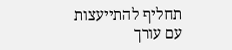תחליף להתייעצות עם עורך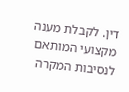דין. לקבלת מענה מקצועי המותאם לנסיבות המקרה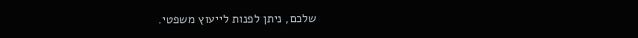שלכם, ניתן לפנות לייעוץ משפטי.